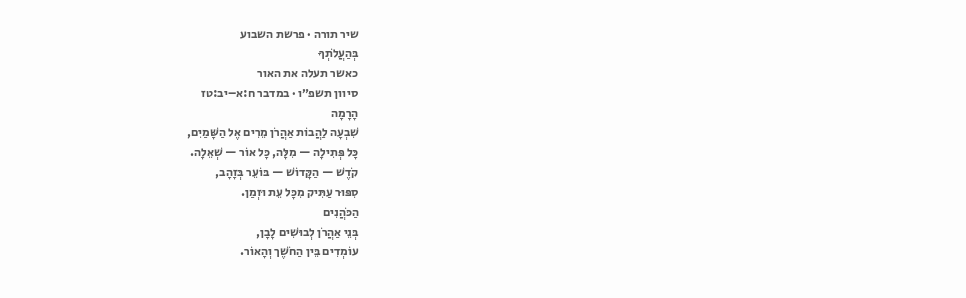שיר תורה · פרשת השבוע
בְּהַעֲלֹתְךָ
כאשר תעלה את האור
סיוון תשפ״ו · במדבר ח:א–יב:טז
הָרָמָה
שִׁבְעָה לַהֲבוֹת אַהֲרֹן מֵרִים אֶל הַשָּׁמַיִם,
כָּל פְּתִילָה — מִלָּה, כָּל אוֹר — שְׁאֵלָה.
קֹדֶשׁ — הַקָּדוֹשׁ — בּוֹעֵר בְּזָהָב,
סִפּוּר עַתִּיק מִכָּל עֵת וּזְמַן.
הַכֹּהֲנִים
בְּנֵי אַהֲרֹן לְבוּשִׁים לָבָן,
עוֹמְדִים בֵּין הַחֹשֶׁך וְהָאוֹר.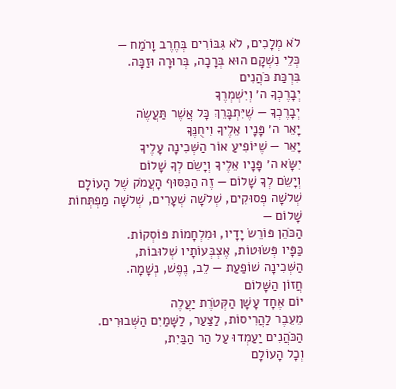לֹא מְלָכִים, לֹא גִּבּוֹרִים בְּחֶרֶב וָרֹמַח —
כְּלֵי נִשְׁקָם הוּא בְּרָכָה, בְּרוּרָה וּזַכָּה.
בִּרְכַּת כֹּהֲנִים
יְבָרֶכְךָ ה׳ וְיִשְׁמְרֶךָ
יְבָרֶכְךָ — שֶׁיִּתְבָּרֵךְ כָּל אֲשֶׁר תַּעֲשֶׂה
יָאֵר ה׳ פָּנָיו אֵלֶיךָ וִיחֻנֶּךָּ
יָאֵר — שֶׁיּוֹפִיעַ אוֹר הַשְּׁכִינָה עָלֶיךָ
יִשָּׂא ה׳ פָּנָיו אֵלֶיךָ וְיָשֵׂם לְךָ שָׁלוֹם
וְיָשֵׂם לְךָ שָׁלוֹם — זֶה הַכִּסּוּף הָעֲמֹק שֶׁל הָעוֹלָם
שְׁלֹשָׁה פְסוּקִים, שְׁלֹשָׁה שְׁעָרִים, שְׁלֹשָׁה מַפְתְּחוֹת שָׁלוֹם —
הַכֹּהֵן פּוֹרֵשׂ יָדָיו, וּמִלְחָמוֹת פּוֹסְקוֹת.
כַּפָּיו פְּשׂוּטוֹת, אֶצְבְּעוֹתָיו שְׁלוּבוֹת,
הַשְּׁכִינָה שׁוֹפַעַת — לֵב, נֶפֶשׁ, נְשָׁמָה.
חֲזוֹן הַשָּׁלוֹם
יוֹם אֶחָד עָשָׁן הַקְּטֹרֶת יַעֲלֶה
מֵעֵבֶר לַהֲרִיסוֹת, לַצַּעַר, לַשָּׁמַיִם הַשְּׁבוּרִים.
הַכֹּהֲנִים יַעַמְדוּ עַל הַר הַבַּיִת,
וְכָל הָעוֹלָם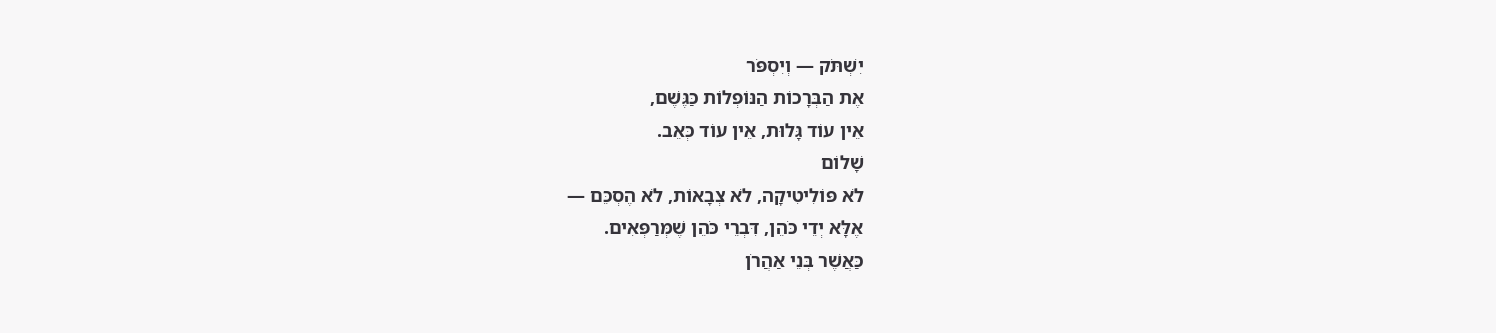יִשְׁתֹּק — וְיִסְפֹּר
אֶת הַבְּרָכוֹת הַנּוֹפְלוֹת כַּגֶּשֶׁם,
אֵין עוֹד גָּלוּת, אֵין עוֹד כְּאֵב.
שָׁלוֹם
לֹא פּוֹלִיטִיקָה, לֹא צְבָאוֹת, לֹא הֶסְכֵּם —
אֶלָּא יְדֵי כֹּהֵן, דִּבְרֵי כֹּהֵן שֶׁמְּרַפְּאִים.
כַּאֲשֶׁר בְּנֵי אַהֲרֹן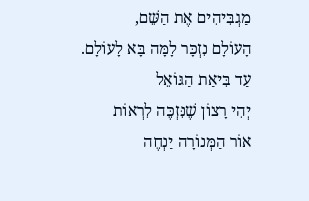מַגְבִּיהִים אֶת הַשֵּׁם,
הָעוֹלָם נִזְכָּר לָמָּה בָּא לָעוֹלָם.
עַד בִּיאַת הַגּוֹאֵל
יְהִי רָצוֹן שֶׁנִּזְכֶּה לִרְאוֹת
אוֹר הַמְּנוֹרָה יַנְחֶה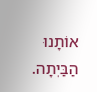אוֹתָנוּ הַבַּיְתָה.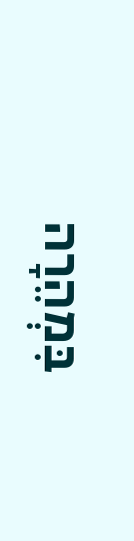בִּמְהֵרָה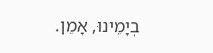בְיָמֵינוּ, אָמֵן.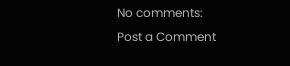No comments:
Post a Comment